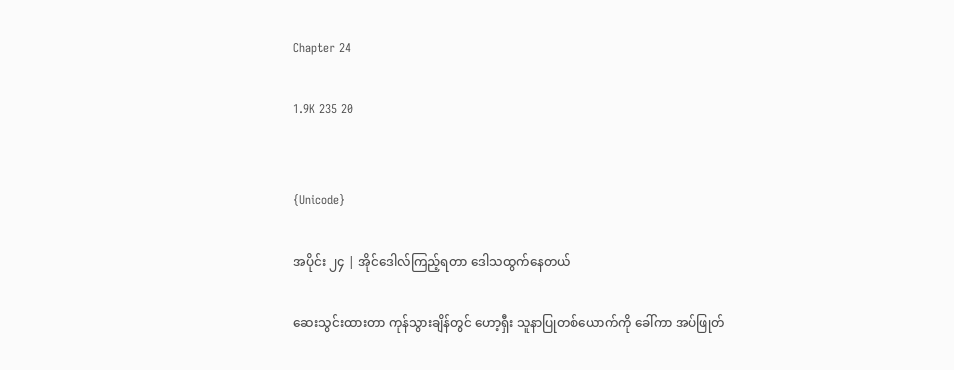Chapter 24

1.9K 235 20


{Unicode}

အပိုင်း ၂၄ | အိုင်ဒေါလ်ကြည့်ရတာ ဒေါသထွက်နေတယ်

ဆေးသွင်းထားတာ ကုန်သွားချိန်တွင် ဟော့ရှီး သူနာပြုတစ်ယောက်ကို ခေါ်ကာ အပ်ဖြုတ်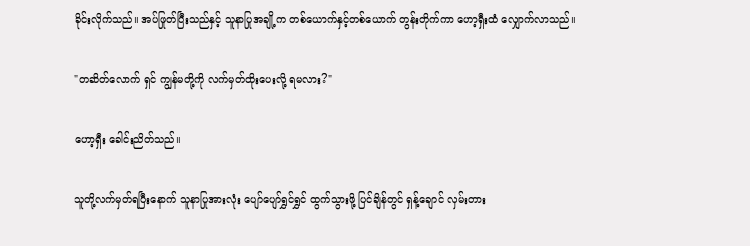ခိုင်းလိုက်သည်။ အပ်ဖြုတ်ပြီးသည်နှင့် သူနာပြုအချို့က တစ်ယောက်နှင့်တစ်ယောက် တွန်းတိုက်ကာ ဟော့ရှီးထံ လျှောက်လာသည်။

"တဆိတ်လောက် ရှင် ကျွန်မတို့ကို လက်မှတ်ထိုးပေးလို့ ရမလား?"

ဟော့ရှီး ခေါင်းညိတ်သည်။

သူတို့လက်မှတ်ရပြီးနောက် သူနာပြုအားလုံး ပျော်ပျော်ရွှင်ရွှင် ထွက်သွားဖို့ ပြင်ချိန်တွင် ရှန့်ချောင် လှမ်းတား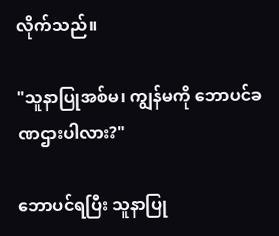လိုက်သည်။

"သူနာပြုအစ်မ၊ ကျွန်မကို ဘောပင်ခဏဌားပါလား?"

ဘောပင်ရပြီး သူနာပြု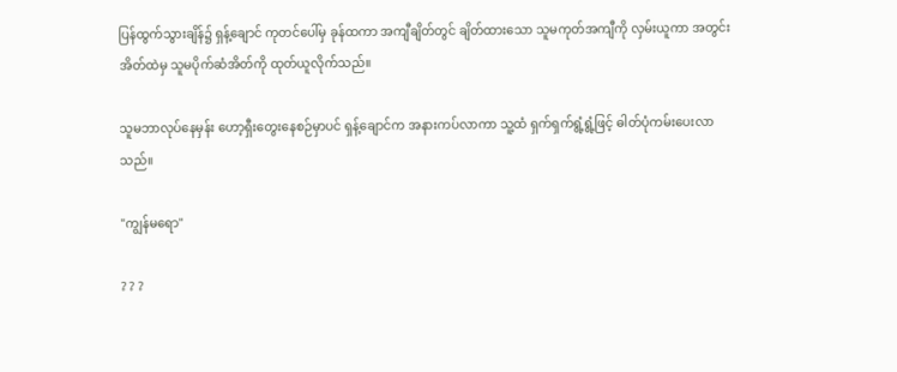ပြန်ထွက်သွားချိန်၌ ရှန့်ချောင် ကုတင်ပေါ်မှ ခုန်ထကာ အကျီချိတ်တွင် ချိတ်ထားသော သူမကုတ်အကျီကို လှမ်းယူကာ အတွင်းအိတ်ထဲမှ သူမပိုက်ဆံအိတ်ကို ထုတ်ယူလိုက်သည်။

သူမဘာလုပ်နေမှန်း ဟော့ရှီးတွေးနေစဉ်မှာပင် ရှန့်ချောင်က အနားကပ်လာကာ သူ့ထံ ရှက်ရှက်ရွံ့ရွံ့ဖြင့် ဓါတ်ပုံကမ်းပေးလာသည်။

"ကျွန်မရော"

? ? ?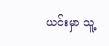ယင်းမှာ သူ့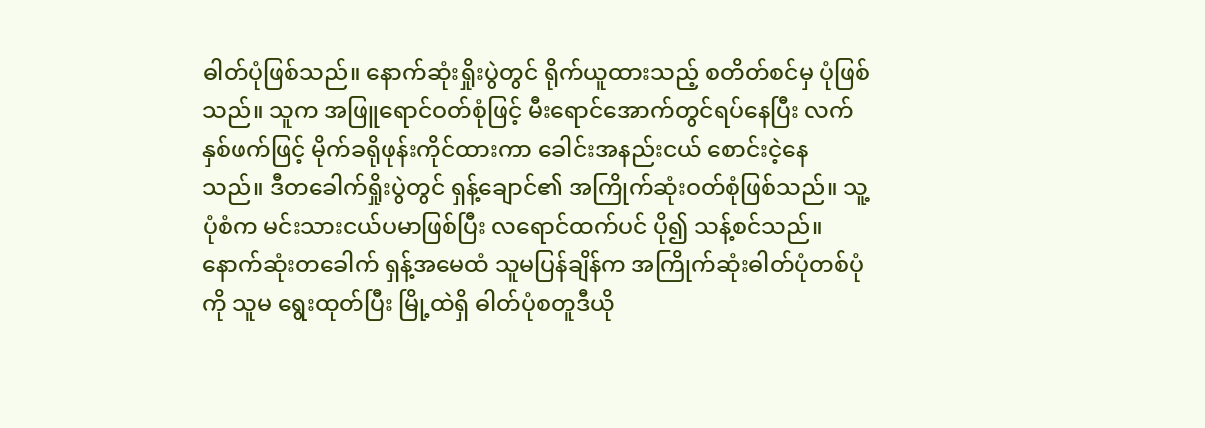ဓါတ်ပုံဖြစ်သည်။ နောက်ဆုံးရှိုးပွဲတွင် ရိုက်ယူထားသည့် စတိတ်စင်မှ ပုံဖြစ်သည်။ သူက အဖြူရောင်ဝတ်စုံဖြင့် မီးရောင်အောက်တွင်ရပ်နေပြီး လက်နှစ်ဖက်ဖြင့် မိုက်ခရိုဖုန်းကိုင်ထားကာ ခေါင်းအနည်းငယ် စောင်းငဲ့နေသည်။ ဒီတခေါက်ရှိုးပွဲတွင် ရှန့်ချောင်၏ အကြိုက်ဆုံးဝတ်စုံဖြစ်သည်။ သူ့ပုံစံက မင်းသားငယ်ပမာဖြစ်ပြီး လရောင်ထက်ပင် ပို၍ သန့်စင်သည်။ နောက်ဆုံးတခေါက် ရှန့်အမေထံ သူမပြန်ချိန်က အကြိုက်ဆုံးဓါတ်ပုံတစ်ပုံကို သူမ ရွေးထုတ်ပြီး မြို့ထဲရှိ ဓါတ်ပုံစတူဒီယို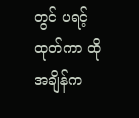တွင် ပရင့်ထုတ်ကာ ထိုအချိန်က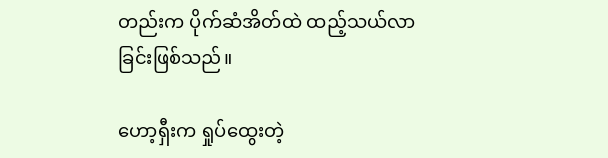တည်းက ပိုက်ဆံအိတ်ထဲ ထည့်သယ်လာခြင်းဖြစ်သည်။

ဟော့ရှီးက ရှုပ်ထွေးတဲ့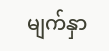မျက်နှာ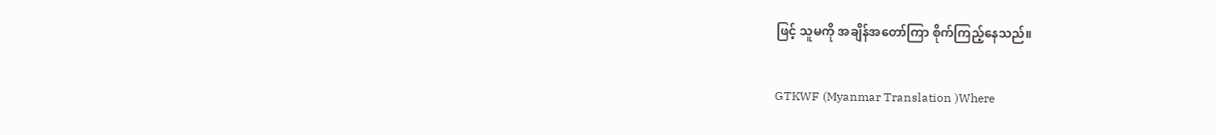ဖြင့် သူမကို အချိန်အတော်ကြာ စိုက်ကြည့်နေသည်။

GTKWF (Myanmar Translation )Where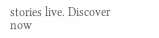stories live. Discover now